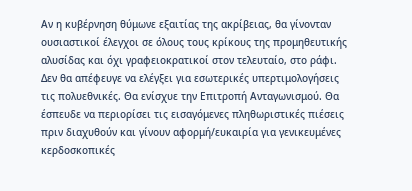Αν η κυβέρνηση θύμωνε εξαιτίας της ακρίβειας, θα γίνονταν ουσιαστικοί έλεγχοι σε όλους τους κρίκους της προμηθευτικής αλυσίδας και όχι γραφειοκρατικοί στον τελευταίο, στο ράφι. Δεν θα απέφευγε να ελέγξει για εσωτερικές υπερτιμολογήσεις τις πολυεθνικές. Θα ενίσχυε την Επιτροπή Ανταγωνισμού. Θα έσπευδε να περιορίσει τις εισαγόμενες πληθωριστικές πιέσεις πριν διαχυθούν και γίνουν αφορμή/ευκαιρία για γενικευμένες κερδοσκοπικές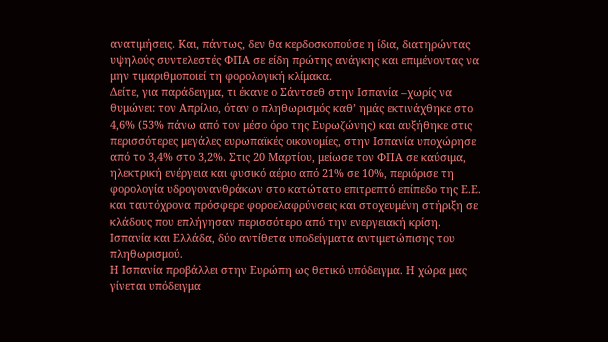ανατιμήσεις. Και, πάντως, δεν θα κερδοσκοπούσε η ίδια, διατηρώντας υψηλούς συντελεστές ΦΠΑ σε είδη πρώτης ανάγκης και επιμένοντας να μην τιμαριθμοποιεί τη φορολογική κλίμακα.
Δείτε, για παράδειγμα, τι έκανε ο Σάντσεθ στην Ισπανία –χωρίς να θυμώνει: τον Απρίλιο, όταν ο πληθωρισμός καθ’ ημάς εκτινάχθηκε στο 4,6% (53% πάνω από τον μέσο όρο της Ευρωζώνης) και αυξήθηκε στις περισσότερες μεγάλες ευρωπαϊκές οικονομίες, στην Ισπανία υποχώρησε από το 3,4% στο 3,2%. Στις 20 Μαρτίου, μείωσε τον ΦΠΑ σε καύσιμα, ηλεκτρική ενέργεια και φυσικό αέριο από 21% σε 10%, περιόρισε τη φορολογία υδρογονανθράκων στο κατώτατο επιτρεπτό επίπεδο της Ε.Ε. και ταυτόχρονα πρόσφερε φοροελαφρύνσεις και στοχευμένη στήριξη σε κλάδους που επλήγησαν περισσότερο από την ενεργειακή κρίση.
Ισπανία και Ελλάδα, δύο αντίθετα υποδείγματα αντιμετώπισης του πληθωρισμού.
Η Ισπανία προβάλλει στην Ευρώπη ως θετικό υπόδειγμα. Η χώρα μας γίνεται υπόδειγμα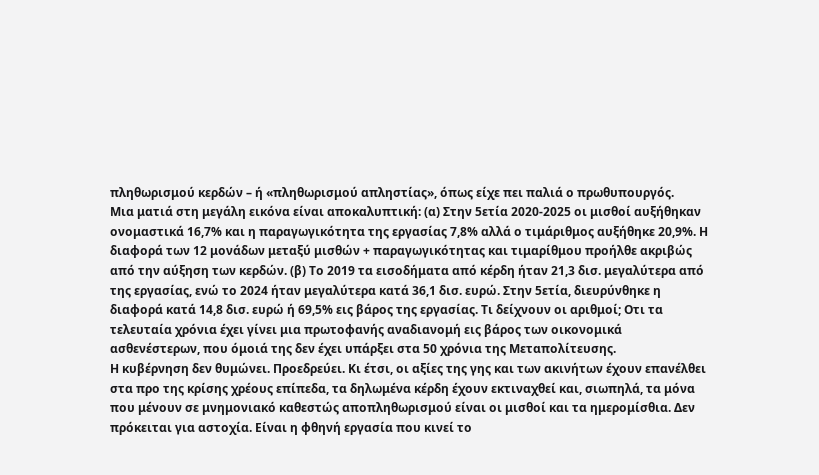πληθωρισμού κερδών – ή «πληθωρισμού απληστίας», όπως είχε πει παλιά ο πρωθυπουργός.
Μια ματιά στη μεγάλη εικόνα είναι αποκαλυπτική: (α) Στην 5ετία 2020-2025 οι μισθοί αυξήθηκαν ονομαστικά 16,7% και η παραγωγικότητα της εργασίας 7,8% αλλά ο τιμάριθμος αυξήθηκε 20,9%. Η διαφορά των 12 μονάδων μεταξύ μισθών + παραγωγικότητας και τιμαρίθμου προήλθε ακριβώς από την αύξηση των κερδών. (β) Το 2019 τα εισοδήματα από κέρδη ήταν 21,3 δισ. μεγαλύτερα από της εργασίας, ενώ το 2024 ήταν μεγαλύτερα κατά 36,1 δισ. ευρώ. Στην 5ετία, διευρύνθηκε η διαφορά κατά 14,8 δισ. ευρώ ή 69,5% εις βάρος της εργασίας. Τι δείχνουν οι αριθμοί; Οτι τα τελευταία χρόνια έχει γίνει μια πρωτοφανής αναδιανομή εις βάρος των οικονομικά ασθενέστερων, που όμοιά της δεν έχει υπάρξει στα 50 χρόνια της Μεταπολίτευσης.
Η κυβέρνηση δεν θυμώνει. Προεδρεύει. Κι έτσι, οι αξίες της γης και των ακινήτων έχουν επανέλθει στα προ της κρίσης χρέους επίπεδα, τα δηλωμένα κέρδη έχουν εκτιναχθεί και, σιωπηλά, τα μόνα που μένουν σε μνημονιακό καθεστώς αποπληθωρισμού είναι οι μισθοί και τα ημερομίσθια. Δεν πρόκειται για αστοχία. Είναι η φθηνή εργασία που κινεί το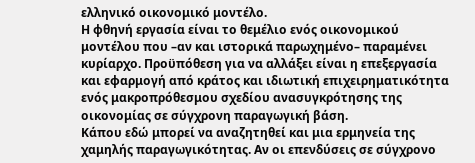ελληνικό οικονομικό μοντέλο.
Η φθηνή εργασία είναι το θεμέλιο ενός οικονομικού μοντέλου που –αν και ιστορικά παρωχημένο– παραμένει κυρίαρχο. Προϋπόθεση για να αλλάξει είναι η επεξεργασία και εφαρμογή από κράτος και ιδιωτική επιχειρηματικότητα ενός μακροπρόθεσμου σχεδίου ανασυγκρότησης της οικονομίας σε σύγχρονη παραγωγική βάση.
Κάπου εδώ μπορεί να αναζητηθεί και μια ερμηνεία της χαμηλής παραγωγικότητας. Αν οι επενδύσεις σε σύγχρονο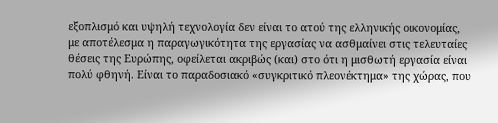εξοπλισμό και υψηλή τεχνολογία δεν είναι το ατού της ελληνικής οικονομίας, με αποτέλεσμα η παραγωγικότητα της εργασίας να ασθμαίνει στις τελευταίες θέσεις της Ευρώπης, οφείλεται ακριβώς (και) στο ότι η μισθωτή εργασία είναι πολύ φθηνή. Είναι το παραδοσιακό «συγκριτικό πλεονέκτημα» της χώρας, που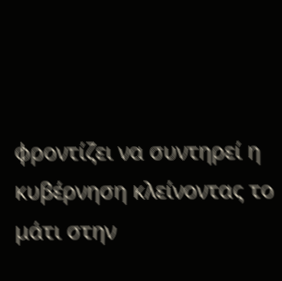φροντίζει να συντηρεί η κυβέρνηση κλείνοντας το μάτι στην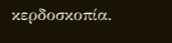κερδοσκοπία.